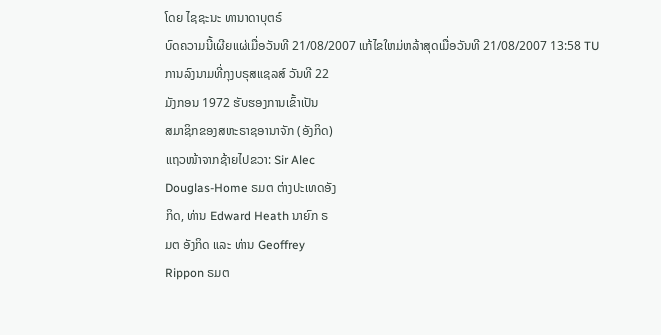ໂດຍ ໄຊຊະນະ ທານາດາບຸຕຣ໌
ບົດຄວາມນີ້ເຜີຍແຜ່ເມື່ອວັນທີ 21/08/2007 ແກ້ໄຂໃຫມ່ຫລ້າສຸດເມື່ອວັນທີ 21/08/2007 13:58 TU
ການລົງນາມທີ່ກຸງບຣຸສແຊລສ໌ ວັນທີ 22
ມັງກອນ 1972 ຮັບຮອງການເຂົ້າເປັນ
ສມາຊິກຂອງສຫະຣາຊອານາຈັກ (ອັງກິດ)
ແຖວໜ້າຈາກຊ້າຍໄປຂວາ: Sir Alec
Douglas-Home ຣມຕ ຕ່າງປະເທດອັງ
ກິດ, ທ່ານ Edward Heath ນາຍົກ ຣ
ມຕ ອັງກິດ ແລະ ທ່ານ Geoffrey
Rippon ຣມຕ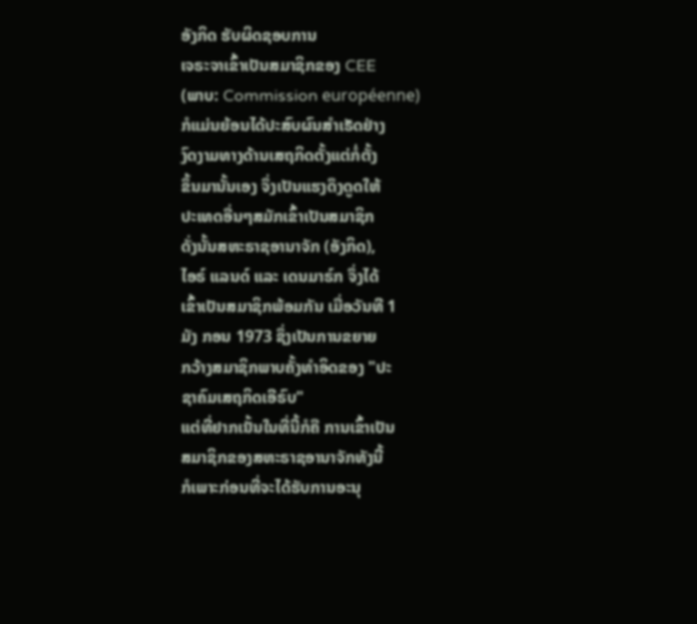ອັງກິດ ຮັບຜິດຊອບການ
ເຈຣະຈາເຂົ້າເປັນສມາຊິກຂອງ CEE
(ພາບ: Commission européenne)
ກໍແມ່ນຍ້ອນໄດ້ປະສົບຜົນສຳເຣັດຢ່າງ
ງົດງາມທາງດ້ານເສຖກິດຕັ້ງແຕ່ກໍ່ຕັ້ງ
ຂຶ້ນມານັ້ນເອງ ຈຶ່ງເປັນແຮງດຶງດູດໃຫ້
ປະເທດອື່ນໆສມັກເຂົ້າເປັນສມາຊິກ
ດັ່ງນັ້ນສຫະຣາຊອານາຈັກ (ອັງກິດ),
ໄອຣ໌ ແລນດ໌ ແລະ ເດນມາຣ໌ກ ຈຶ່ງໄດ້
ເຂົ້າເປັນສມາຊິກພ້ອມກັນ ເມື່ອວັນທີ 1
ມັງ ກອນ 1973 ຊຶ່ງເປັນການຂຍາຍ
ກວ້າງສມາຊິກພາບຄັ້ງທຳອິດຂອງ "ປະ
ຊາຄົມເສຖກິດເອີຣົບ"
ແຕ່ທີ່ຢາກເນັ້ນໃນທີ່ນີ້ກໍຄື ການເຂົ້າເປັນ
ສມາຊິກຂອງສຫະຣາຊອານາຈັກທັງນີ້
ກໍເພາະກ່ອນທີ່ຈະໄດ້ຮັບການອະນຸ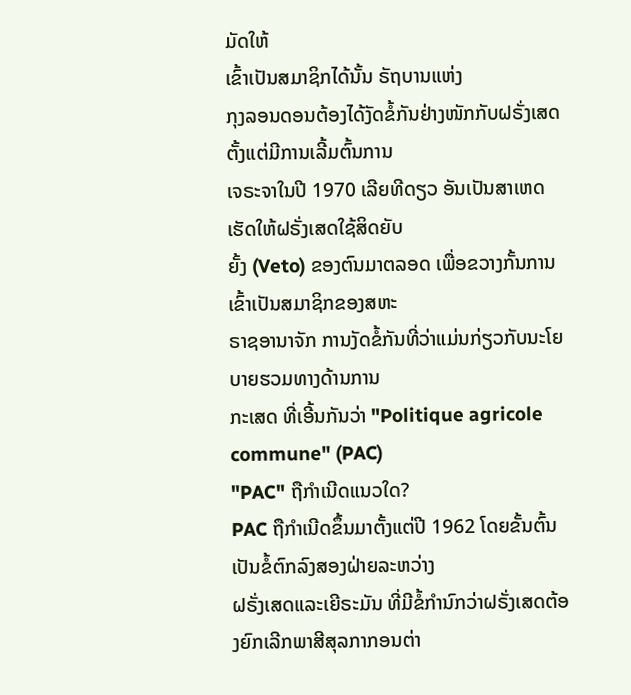ມັດໃຫ້
ເຂົ້າເປັນສມາຊິກໄດ້ນັ້ນ ຣັຖບານແຫ່ງ
ກຸງລອນດອນຕ້ອງໄດ້ງັດຂໍ້ກັນຢ່າງໜັກກັບຝຣັ່ງເສດຕັ້ງແຕ່ມີການເລີ້ມຕົ້ນການ
ເຈຣະຈາໃນປີ 1970 ເລີຍທີດຽວ ອັນເປັນສາເຫດເຮັດໃຫ້ຝຣັ່ງເສດໃຊ້ສິດຍັບ
ຍັ້ງ (Veto) ຂອງຕົນມາຕລອດ ເພື່ອຂວາງກັ້ນການເຂົ້າເປັນສມາຊິກຂອງສຫະ
ຣາຊອານາຈັກ ການງັດຂໍ້ກັນທີ່ວ່າແມ່ນກ່ຽວກັບນະໂຍບາຍຮວມທາງດ້ານການ
ກະເສດ ທີ່ເອີ້ນກັນວ່າ "Politique agricole commune" (PAC)
"PAC" ຖືກຳເນີດແນວໃດ?
PAC ຖືກຳເນີດຂຶ້ນມາຕັ້ງແຕ່ປີ 1962 ໂດຍຂັ້ນຕົ້ນເປັນຂໍ້ຕົກລົງສອງຝ່າຍລະຫວ່າງ
ຝຣັ່ງເສດແລະເຍີຣະມັນ ທີ່ມີຂໍ້ກຳນົກວ່າຝຣັ່ງເສດຕ້ອງຍົກເລີກພາສີສຸລກາກອນຕ່າ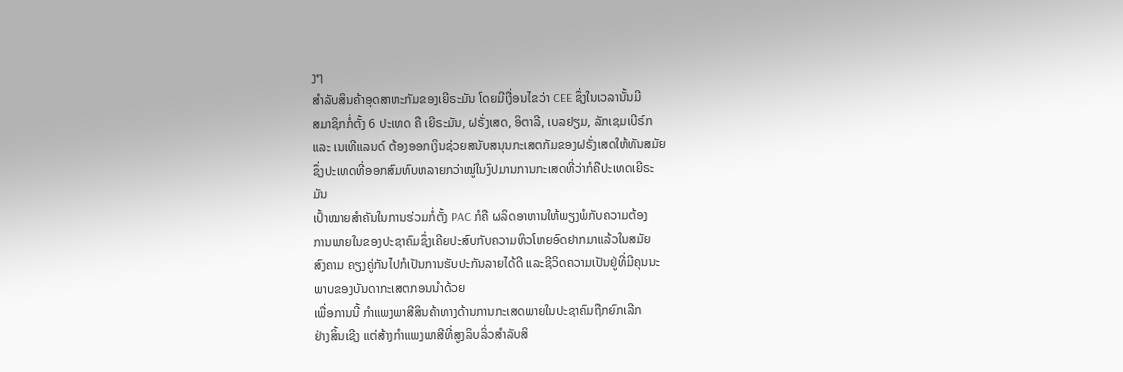ງໆ
ສຳລັບສິນຄ້າອຸດສາຫະກັມຂອງເຍີຣະມັນ ໂດຍມີເງື່ອນໄຂວ່າ CEE ຊຶ່ງໃນເວລານັ້ນມີ
ສມາຊິກກໍ່ຕັ້ງ 6 ປະເທດ ຄື ເຍີຣະມັນ, ຝຣັ່ງເສດ, ອິຕາລີ, ເບລຢຽມ, ລັກເຊມເບີຣ໌ກ
ແລະ ເນເທີແລນດ໌ ຕ້ອງອອກເງິນຊ່ວຍສນັບສນຸນກະເສຕກັມຂອງຝຣັ່ງເສດໃຫ້ທັນສມັຍ
ຊຶ່ງປະເທດທີ່ອອກສົມທົບຫລາຍກວ່າໝູ່ໃນງົປມານການກະເສດທີ່ວ່າກໍຄືປະເທດເຍີຣະ
ມັນ
ເປົ້າໝາຍສຳຄັນໃນການຮ່ວມກໍ່ຕັ້ງ PAC ກໍຄື ຜລິດອາຫານໃຫ້ພຽງພໍກັບຄວາມຕ້ອງ
ການພາຍໃນຂອງປະຊາຄົມຊຶ່ງເຄີຍປະສົບກັບຄວາມຫິວໂຫຍອົດຢາກມາແລ້ວໃນສມັຍ
ສົງຄາມ ຄຽງຄູ່ກັນໄປກໍເປັນການຮັບປະກັນລາຍໄດ້ດີ ແລະຊີວິດຄວາມເປັນຢູ່ທີ່ມີຄຸນນະ
ພາບຂອງບັນດາກະເສຕກອນນຳດ້ວຍ
ເພື່ອການນີ້ ກຳແພງພາສີສິນຄ້າທາງດ້ານການກະເສດພາຍໃນປະຊາຄົມຖືກຍົກເລີກ
ຢ່າງສິ້ນເຊີງ ແຕ່ສ້າງກຳແພງພາສີທີ່ສູງລິບລິ່ວສຳລັບສິ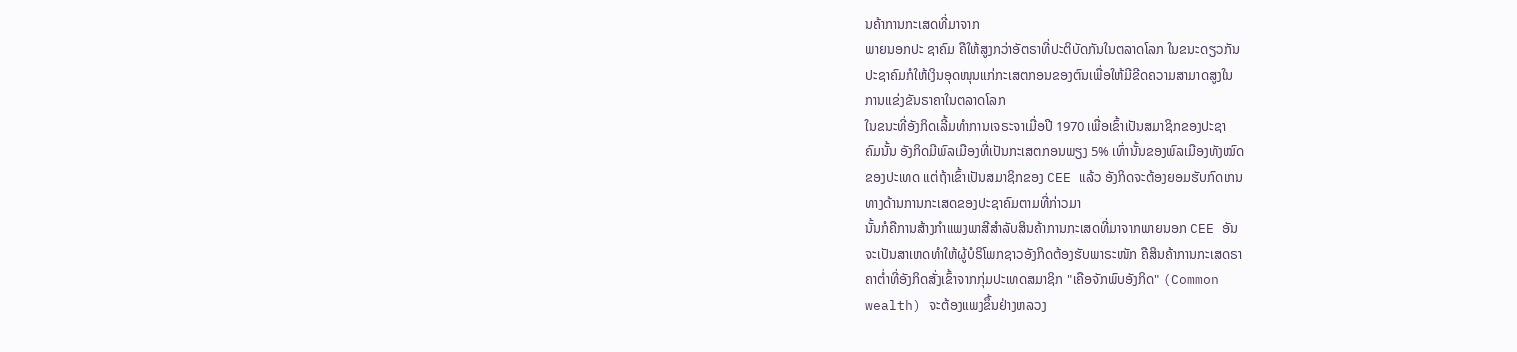ນຄ້າການກະເສດທີ່ມາຈາກ
ພາຍນອກປະ ຊາຄົມ ຄືໃຫ້ສູງກວ່າອັຕຣາທີ່ປະຕິບັດກັນໃນຕລາດໂລກ ໃນຂນະດຽວກັນ
ປະຊາຄົມກໍໃຫ້ເງິນອຸດໜຸນແກ່ກະເສຕກອນຂອງຕົນເພື່ອໃຫ້ມີຂີດຄວາມສາມາດສູງໃນ
ການແຂ່ງຂັນຣາຄາໃນຕລາດໂລກ
ໃນຂນະທີ່ອັງກິດເລີ້ມທຳການເຈຣະຈາເມື່ອປີ 1970 ເພື່ອເຂົ້າເປັນສມາຊິກຂອງປະຊາ
ຄົມນັ້ນ ອັງກິດມີພົລເມືອງທີ່ເປັນກະເສຕກອນພຽງ 5% ເທົ່ານັ້ນຂອງພົລເມືອງທັງໝົດ
ຂອງປະເທດ ແຕ່ຖ້າເຂົ້າເປັນສມາຊິກຂອງ CEE ແລ້ວ ອັງກິດຈະຕ້ອງຍອມຮັບກົດເກນ
ທາງດ້ານການກະເສດຂອງປະຊາຄົມຕາມທີ່ກ່າວມາ
ນັ້ນກໍຄືການສ້າງກຳແພງພາສີສຳລັບສິນຄ້າການກະເສດທີ່ມາຈາກພາຍນອກ CEE ອັນ
ຈະເປັນສາເຫດທຳໃຫ້ຜູ້ບໍຣິໂພກຊາວອັງກິດຕ້ອງຮັບພາຣະໜັກ ຄືສິນຄ້າການກະເສດຣາ
ຄາຕ່ຳທີ່ອັງກິດສັ່ງເຂົ້າຈາກກຸ່ມປະເທດສມາຊິກ "ເຄືອຈັກພົບອັງກິດ" (Common
wealth) ຈະຕ້ອງແພງຂຶ້ນຢ່າງຫລວງ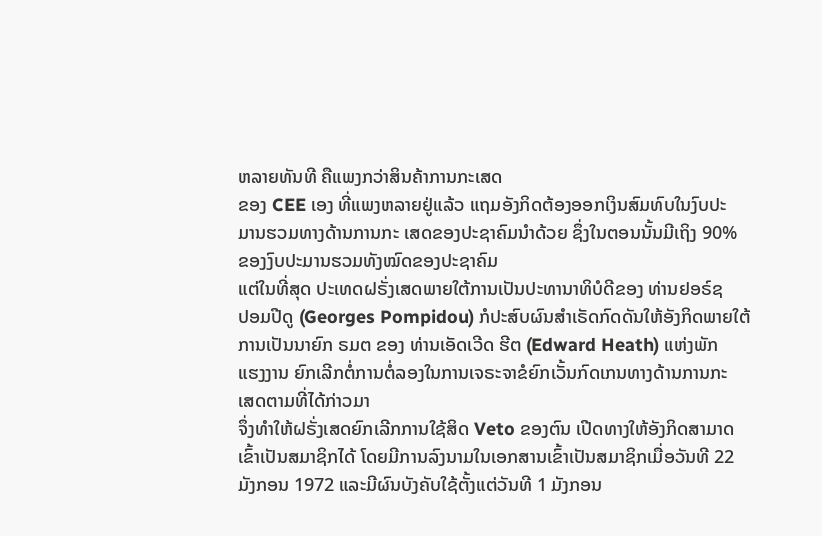ຫລາຍທັນທີ ຄືແພງກວ່າສິນຄ້າການກະເສດ
ຂອງ CEE ເອງ ທີ່ແພງຫລາຍຢູ່ແລ້ວ ແຖມອັງກິດຕ້ອງອອກເງິນສົມທົບໃນງົບປະ
ມານຮວມທາງດ້ານການກະ ເສດຂອງປະຊາຄົມນຳດ້ວຍ ຊຶ່ງໃນຕອນນັ້ນມີເຖິງ 90%
ຂອງງົບປະມານຮວມທັງໝົດຂອງປະຊາຄົມ
ແຕ່ໃນທີ່ສຸດ ປະເທດຝຣັ່ງເສດພາຍໃຕ້ການເປັນປະທານາທິບໍດີຂອງ ທ່ານຢອຣ໌ຊ
ປອມປີດູ (Georges Pompidou) ກໍປະສົບຜົນສຳເຣັດກົດດັນໃຫ້ອັງກິດພາຍໃຕ້
ການເປັນນາຍົກ ຣມຕ ຂອງ ທ່ານເອັດເວີດ ຮີຕ (Edward Heath) ແຫ່ງພັກ
ແຮງງານ ຍົກເລີກຕໍ່ການຕໍ່ລອງໃນການເຈຣະຈາຂໍຍົກເວັ້ນກົດເກນທາງດ້ານການກະ
ເສດຕາມທີ່ໄດ້ກ່າວມາ
ຈຶ່ງທຳໃຫ້ຝຣັ່ງເສດຍົກເລີກການໃຊ້ສິດ Veto ຂອງຕົນ ເປີດທາງໃຫ້ອັງກິດສາມາດ
ເຂົ້າເປັນສມາຊິກໄດ້ ໂດຍມີການລົງນາມໃນເອກສານເຂົ້າເປັນສມາຊິກເມື່ອວັນທີ 22
ມັງກອນ 1972 ແລະມີຜົນບັງຄັບໃຊ້ຕັ້ງແຕ່ວັນທີ 1 ມັງກອນ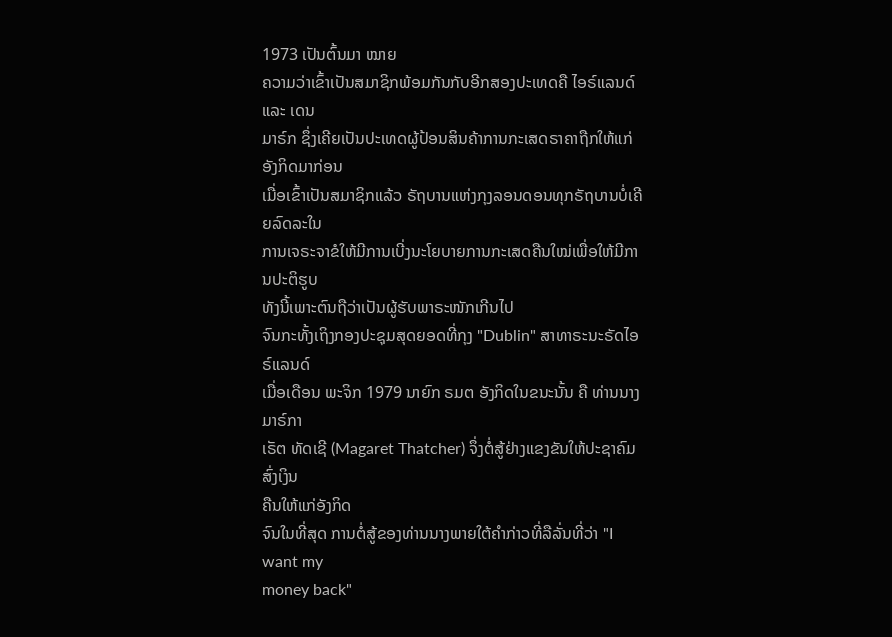1973 ເປັນຕົ້ນມາ ໝາຍ
ຄວາມວ່າເຂົ້າເປັນສມາຊິກພ້ອມກັນກັບອີກສອງປະເທດຄື ໄອຣ໌ແລນດ໌ ແລະ ເດນ
ມາຣ໌ກ ຊຶ່ງເຄີຍເປັນປະເທດຜູ້ປ້ອນສິນຄ້າການກະເສດຣາຄາຖືກໃຫ້ແກ່ອັງກິດມາກ່ອນ
ເມື່ອເຂົ້າເປັນສມາຊິກແລ້ວ ຣັຖບານແຫ່ງກຸງລອນດອນທຸກຣັຖບານບໍ່ເຄີຍລົດລະໃນ
ການເຈຣະຈາຂໍໃຫ້ມີການເບີ່ງນະໂຍບາຍການກະເສດຄືນໃໝ່ເພື່ອໃຫ້ມີການປະຕິຮູບ
ທັງນີ້ເພາະຕົນຖືວ່າເປັນຜູ້ຮັບພາຣະໜັກເກີນໄປ
ຈົນກະທັ້ງເຖິງກອງປະຊຸມສຸດຍອດທີ່ກຸງ "Dublin" ສາທາຣະນະຣັດໄອຣ໌ແລນດ໌
ເມື່ອເດືອນ ພະຈິກ 1979 ນາຍົກ ຣມຕ ອັງກິດໃນຂນະນັ້ນ ຄື ທ່ານນາງມາຣ໌ກາ
ເຣັຕ ທັດເຊີ (Magaret Thatcher) ຈຶ່ງຕໍ່ສູ້ຢ່າງແຂງຂັນໃຫ້ປະຊາຄົມສົ່ງເງິນ
ຄືນໃຫ້ແກ່ອັງກິດ
ຈົນໃນທີ່ສຸດ ການຕໍ່ສູ້ຂອງທ່ານນາງພາຍໃຕ້ຄຳກ່າວທີ່ລືລັ່ນທີ່ວ່າ "I want my
money back"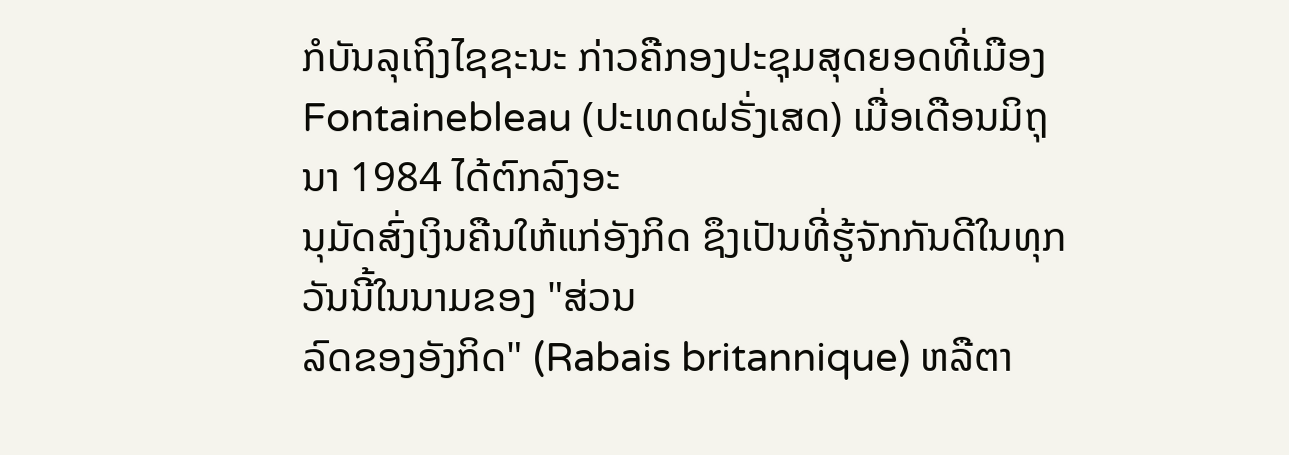ກໍບັນລຸເຖິງໄຊຊະນະ ກ່າວຄືກອງປະຊຸມສຸດຍອດທີ່ເມືອງ
Fontainebleau (ປະເທດຝຣັ່ງເສດ) ເມື່ອເດືອນມິຖຸນາ 1984 ໄດ້ຕົກລົງອະ
ນຸມັດສົ່ງເງິນຄືນໃຫ້ແກ່ອັງກິດ ຊຶງເປັນທີ່ຮູ້ຈັກກັນດີໃນທຸກວັນນີ້ໃນນາມຂອງ "ສ່ວນ
ລົດຂອງອັງກິດ" (Rabais britannique) ຫລືຕາ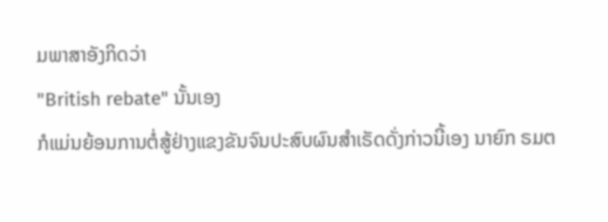ມພາສາອັງກິດວ່າ
"British rebate" ນັ້ນເອງ
ກໍແມ່ນຍ້ອນການຕໍ່ສູ້ຢ່າງແຂງຂັນຈົນປະສົບຜົນສຳເຣັດດັ່ງກ່າວນີ້ເອງ ນາຍົກ ຣມຕ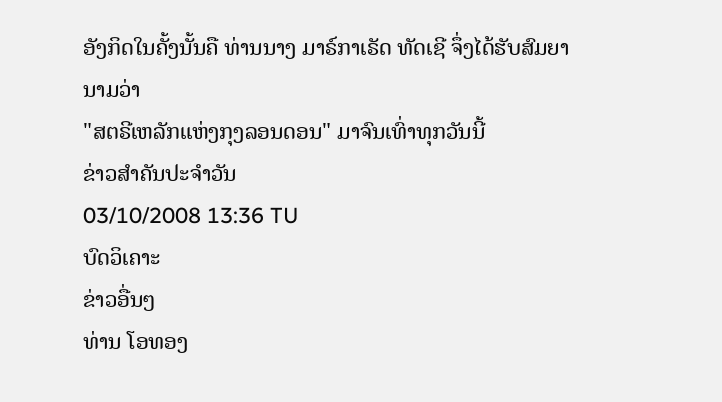ອັງກິດໃນຄັ້ງນັ້ນຄື ທ່ານນາງ ມາຣ໌ກາເຣັດ ທັດເຊີ ຈຶ່ງໄດ້ຮັບສົມຍານາມວ່າ
"ສຕຣີເຫລັກແຫ່ງກຸງລອນດອນ" ມາຈົນເທົ່າທຸກວັນນີ້
ຂ່າວສຳຄັນປະຈຳວັນ
03/10/2008 13:36 TU
ບົດວິເຄາະ
ຂ່າວອື່ນໆ
ທ່ານ ໂອທອງ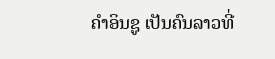ຄຳອິນຊູ ເປັນຄົນລາວທີ່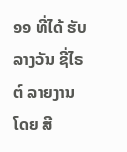໑໑ ທີ່ໄດ້ ຮັບລາງວັນ ຊີ່ໄຣຕ໌ ລາຍງານໂດຍ ສີ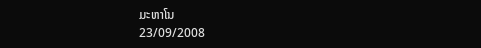ມະຫາໂນ
23/09/2008